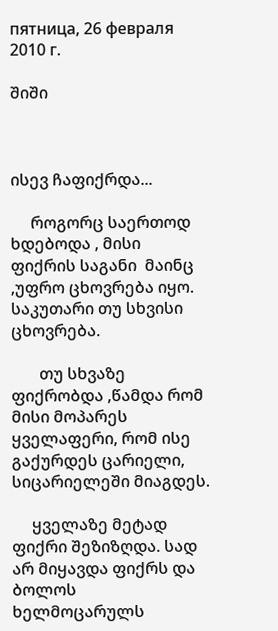пятница, 26 февраля 2010 г.

შიში



ისევ ჩაფიქრდა...

     როგორც საერთოდ ხდებოდა , მისი ფიქრის საგანი  მაინც ,უფრო ცხოვრება იყო. საკუთარი თუ სხვისი ცხოვრება.

       თუ სხვაზე ფიქრობდა ,წამდა რომ მისი მოპარეს ყველაფერი, რომ ისე გაქურდეს ცარიელი, სიცარიელეში მიაგდეს.

     ყველაზე მეტად ფიქრი შეზიზღდა. სად არ მიყავდა ფიქრს და ბოლოს ხელმოცარულს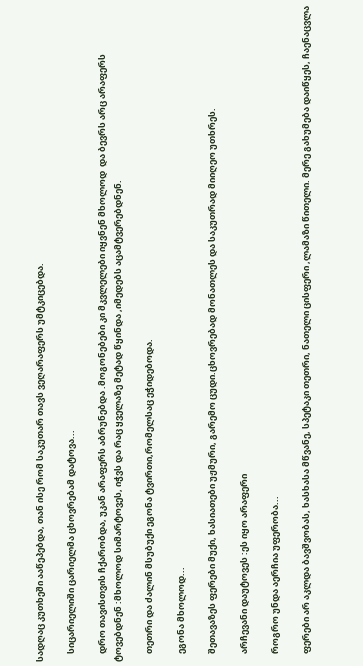სადღაც კუთხეში ააწეპებდა, თან ისე რომ საკუთარ თავს ვეღარაფერს უმტკიცებდა.

    სიცარიელიში ცარიელმა ცხოვრებამ დატოვა...

    დრო თავისთვის ჩქარობდა, უკან არაფერს აბრუნებდა .მოგონებები კი მკვლელები იყვნენ მხოლოდ  და ბევრს არც არაფერს ტოვებდნენ :მხოლოდ სიმარტოვეს, იჭვს და რაც ყველაზე მეტად წყინდა ,იმედებს აცამტვერებდნენ.

    თეთრი და ძალინ მსუბუქი ეგონა ტვირთი,რომელსაც ეჭიდებოდა.

    ეგონა მხოლოდ...

    შეთავაზეს ფერები მუქი, ხასიათები უჟმური, გარემო ცუდი.ცხოვრებად მონათლეს და საკუთრად მიიღეო უთხრეს.

    არჩევანი დაუტოვეს :ეს იყო არაფერი

    როგრო უნდა აერჩია უფერობა...

    ფერები არ აკლდა ბავშვობას, ხასხასა მწვანე, სპეტაკი თეთრი, ნათელი ცისფერი ,ლამაზი წითელი. მერე გახუმება დაიწყეს, ჩაენაცვლა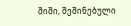შიში, შეშინებული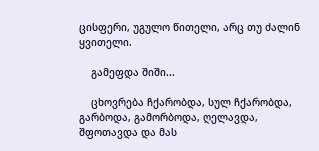ცისფერი, უგულო წითელი, არც თუ ძალინ ყვითელი.

    გამეფდა შიში...

    ცხოვრება ჩქარობდა, სულ ჩქარობდა, გარბოდა, გამორბოდა, ღელავდა, შფოთავდა და მას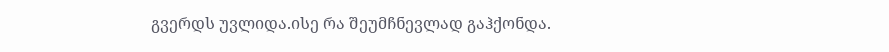გვერდს უვლიდა.ისე რა შეუმჩნევლად გაჰქონდა.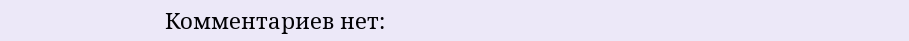Комментариев нет: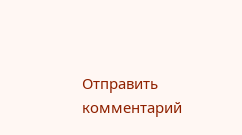Отправить комментарий